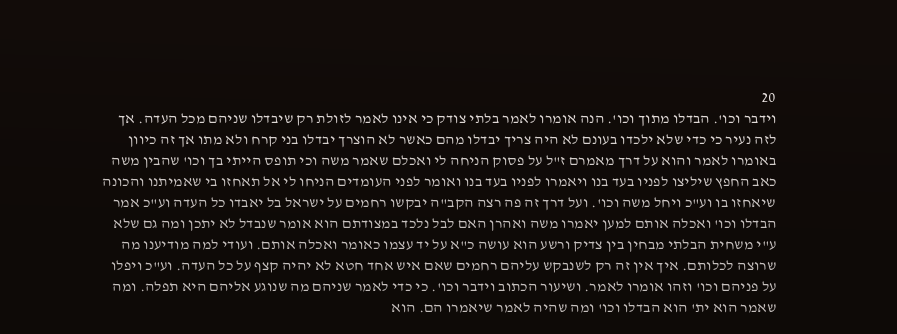20
וידבר וכו'. הבדלו מתוך וכו'. הנה אומרו לאמר בלתי צודק כי אינו לאמר לזולת רק שיבדלו שניהם מכל העדה. אך לזה נעיר כי כדי שלא ילכדו בעונם לא היה צריך יבדלו מהם כאשר לא הוצרך יבדלו בני קרח ולא מתו אך זה כיוון באומרו לאמר והוא על דרך מאמרם ז"ל על פסוק הניחה לי ואכלם שאמר משה וכי תופס הייתי בך וכו' שהבין משה כאב החפץ שיליצו לפניו בעד בנו ויאמרו לפניו בעד בנו ואומר לפני העומדים הניחו לי אל תאחזו בי שאמיתנו והכונה שיאחזו בו וע"כ ויחל משה וכו'. ועל דרך זה פה רצה הקב"ה יבקשו רחמים על ישראל בל יאבדו כל העדה וע"כ אמר הבדלו וכו' ואכלה אותם למען יאמרו משה ואהרן האם לבל נלכד במצודתם הוא אומר שנבדל לא יתכן ומה גם שלא ע"י משחית הבלתי מבחין בין צדיק ורשע הוא עושה כ"א על יד עצמו כאומר ואכלה אותם. ועודי למה מודיענו מה שרוצה לכלותם. איך אין זה רק לשנבקש עליהם רחמים שאם איש אחד חטא לא יהיה קצף על כל העדה. וע"כ ויפלו על פניהם וכו' וזהו אומרו לאמר. ושיעור הכתוב וידבר וכו'. כי כדי לאמר שניהם מה שנוגע אליהם היא תפלה. ומה שאמר הוא ית' הוא הבדלו וכו' ומה שהיה לאמר שיאמרו הם. הוא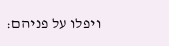ויפלו על פניהם: